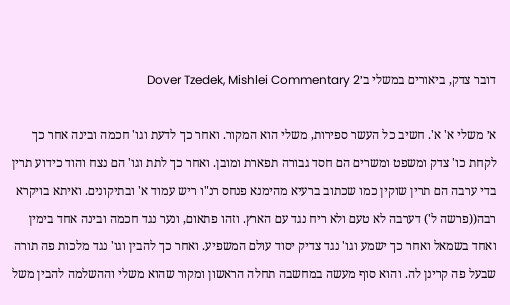דובר צדק, ביאורים במשלי ב׳Dover Tzedek, Mishlei Commentary 2

א׳ משלי א' א'. חשיב כל העשר ספירות, משלי הוא המקור. ואחר כך לדעת וגו' חכמה ובינה אחר כך לקחת כו' צדק ומשפט ומשרים הם חסד גבורה תפארת ומובן. ואחר כך לתת וגו' הם נצח והוד כידוע תרין בדי ערבה הם תרין שוקין כמו שכתוב ברעיא מהימנא פנחס רנ"ו ריש עמוד א' ובתיקונים. ואיתא בויקרא רבה((פרשה ל') דערבה לא טעם ולא ריח נגד עם הארץ. וזהו פתאום, ונער נגד חכמה ובינה אחד בימין ואחד בשמאל ואחר כך ישמע וגו' נגד צדיק יסוד עולם המשפיע. ואחר כך להבין וגו' נגד מלכות פה תורה שבעל פה קרינן לה. והוא סוף מעשה במחשבה תחלה הראשון ומקור שהוא משלי וההשלמה להבין משל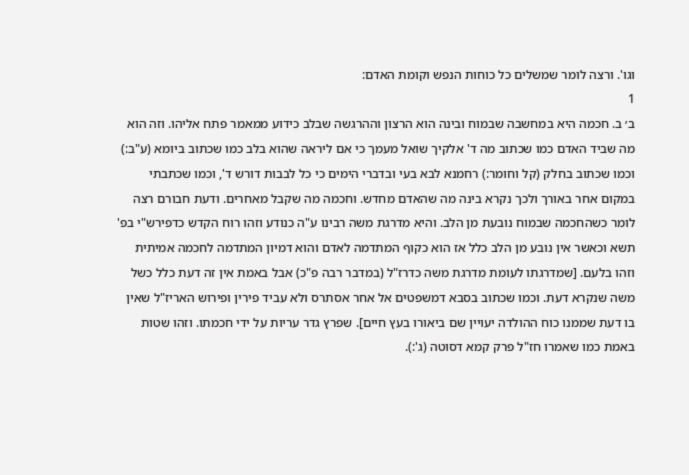וגו'. ורצה לומר שמשלים כל כוחות הנפש וקומת האדם:
1
ב׳ ב. חכמה היא במחשבה שבמוח ובינה הוא הרצון וההרגשה שבלב כידוע ממאמר פתח אליהו. וזה הוא מה שביד האדם כמו שכתוב מה ד' אלקיך שואל מעמך כי אם ליראה שהוא בלב כמו שכתוב ביומא (ע"ב:) וכמו שכתוב בחלק (קל וחומר:) רחמנא לבא בעי ובדברי הימים כי כל לבבות דורש ד', וכמו שכתבתי במקום אחר באורך ולכך נקרא בינה מה שהאדם מחדש. וחכמה מה שקבל מאחרים. ודעת חבורם רצה לומר כשהחכמה שבמוח נובעת מן הלב. והיא מדרגת משה רבינו ע"ה כנודע וזהו רוח הקדש כדפירש"י בפ' תשא וכאשר אין נובע מן הלב כלל אז הוא כקוף המתדמה לאדם והוא דמיון המתדמה לחכמה אמיתית וזהו בלעם. [שמדרגתו לעומת מדרגת משה כדרז"ל (במדבר רבה פ"כ) אבל באמת אין זה דעת כלל כשל משה שנקרא דעת. וכמו שכתוב בסבא דמשפטים אל אחר אסתרס ולא עביד פירין ופירוש האריז"ל שאין בו דעת שממנו כוח ההולדה יעויין שם ביאורו בעץ חיים]. שפרץ גדר עריות על ידי חכמתו. וזהו שטות באמת כמו שאמרו חז"ל פרק קמא דסוטה (ג':).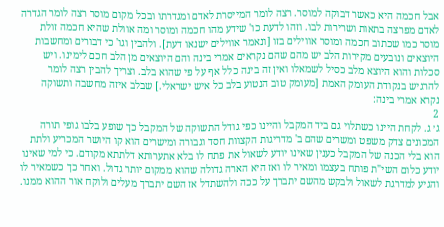אבל חכמה היא כאשר דבוקה למוסר. רצה לומר המייסרת לאדם ומגדרתו ובכל מקום מוסר רצה לומר הגדרה לאדם מפרצה בתאות ושרירות לבו. וזהו לדעת כו' שידע מהו חכמה ומוסר ומה אוולת שהיא חכמה זולת מוסר כמו שכתוב חכמה ומוסר אווילים בזו [ונאמר אווילים ישנאו דעת]. ולהבין וגו' כי דבורים ומחשבות היוצאים ונובעים מקירות הלב יש מהם שהם נקראים אמרי בינה והם היוצאים מן הלב חכם לימינו. ויש סכלות והוא היוצא מלב כסיל לשמאלו ואין זה בינה כלל אף על פי שהוא בלב. וצריך להבין רצה לומר להרגיש בנקודת העומק האמת [מעומק טוב הנטוע בלב כל איש ישראלי.] שבלב איזה מחשבה ותשוקה נקרא אמרי בינה:
2
ג׳ ג. לקחת היינו כשתלוי גם ביד המקבל והיינו כפי גודל התשוקה של המקבל כך שופע בלבו גופי תורה המכונים צדק משפט ומשרים שהם ב' מדריגות הקצוות חסד וגבורה ומישרים הוא קו היושר המכריע ולתת הוא בלי הכנה של המקבל כענין שאינו יודע לשאול את פתח לו בלא אתערותא דלתתא מקודם. כי למי שאינו יודע כלום השי"ת פותח בעצמו ומאיר לו ואז היא הארה גדולה שהוא ממקום יותר גדול. ואחר כך כשמאיר לו והגיע למדרגת לשאול ולבקש מהשם יתברך על ככה ולהשתדל אז השם יתברך מעלים ולוקח אור ההוא ממנו.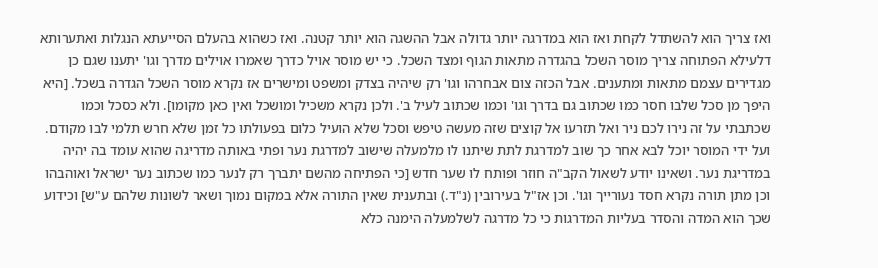ואז צריך הוא להשתדל לקחת ואז הוא במדרגה יותר גדולה אבל ההשגה הוא יותר קטנה. ואז כשהוא בהעלם הסייעתא הנגלות ואתערותא דלעילא הפתוחה צריך מוסר השכל בהגדרה מתאות הגוף ומצד השכל. כי יש מוסר אויל כדרך שאמרו אוילים מדרך וגו' יתענו שגם כן מגדירים עצמם מתאות ומתענים. אבל הכזה צום אבחרהו וגו' רק שיהיה בצדק ומשפט ומישרים אז נקרא מוסר השכל הגדרה בשכל. [היא היפך מן סכל שלבו חסר כמו שכתוב גם בדרך וגו' וכמו שכתוב לעיל ב'. ולכן נקרא משכיל ומושכל ואין כאן מקומו]. ולא כסכל וכמו שכתבתי על זה נירו לכם ניר ואל תזרעו אל קוצים שזה מעשה טיפש וסכל שלא הועיל כלום בפעולתו כל זמן שלא חרש תלמי לבו מקודם. ועל ידי המוסר יוכל לבא אחר כך שוב למדרגת לתת שיתנו לו מלמעלה שישוב למדרגת נער ופתי באותה מדריגה שהוא עומד בה יהיה במדריגת נער. ושאינו יודע לשאול הקב"ה חוזר ופותח לו שער חדש [כי הפתיחה מהשם יתברך רק לנער כמו שכתוב נער ישראל ואוהבהו וכן מתן תורה נקרא חסד נעורייך וגו'. וכן אז"ל בעירובין (נ"ד.) ובתענית שאין התורה אלא במקום נמוך ושאר לשונות שלהם ע"ש] וכידוע שכך הוא המדה והסדר בעליות המדרגות כי כל מדרגה לשלמעלה הימנה כלא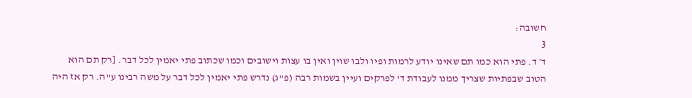חשובה:
3
ד׳ ד. פתי הוא כמו תם שאינו יודע לרמות ופיו ולבו שוין ואין בו עצות וישובים וכמו שכתוב פתי יאמין לכל דבר. [רק תם הוא הטוב שבפתיות שצריך ממנו לעבודת ד' לפרקים ועיין בשמות רבה (פ"ג) נדרש פתי יאמין לכל דבר על משה רבינו ע"ה. רק אז היה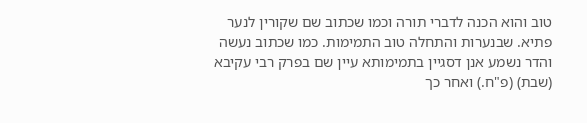טוב והוא הכנה לדברי תורה וכמו שכתוב שם שקורין לנער פתיא. שבנערות והתחלה טוב התמימות. כמו שכתוב נעשה והדר נשמע אנן דסגיין בתמימותא עיין שם בפרק רבי עקיבא (שבת) (פ"ח.) ואחר כך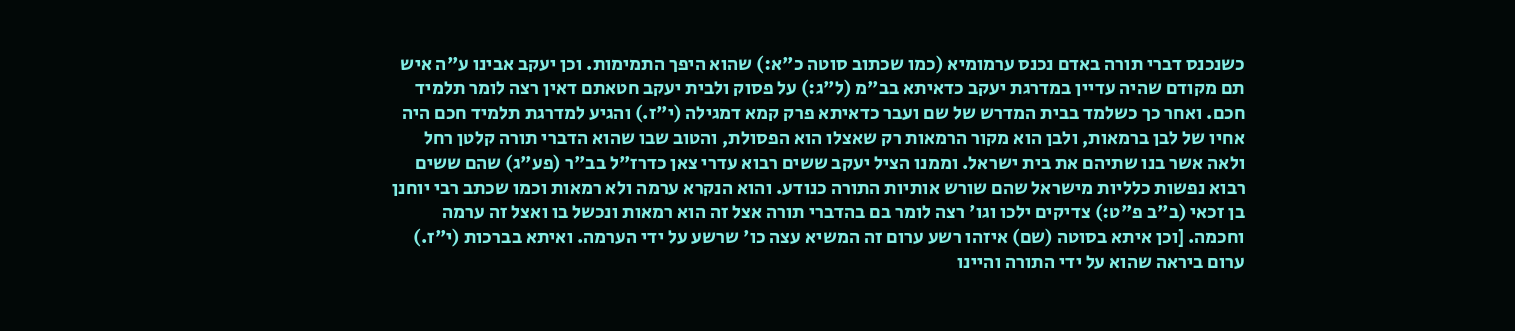כשנכנס דברי תורה באדם נכנס ערמומיא (כמו שכתוב סוטה כ"א:) שהוא היפך התמימות. וכן יעקב אבינו ע"ה איש תם מקודם שהיה עדיין במדרגת יעקב כדאיתא בב"מ (ל"ג:) על פסוק ולבית יעקב חטאתם דאין רצה לומר תלמיד חכם. ואחר כך כשלמד בבית המדרש של שם ועבר כדאיתא פרק קמא דמגילה (י"ז.) והגיע למדרגת תלמיד חכם היה אחיו של לבן ברמאות, ולבן הוא מקור הרמאות רק שאצלו הוא הפסולת, והטוב שבו שהוא הדברי תורה קלטן רחל ולאה אשר בנו שתיהם את בית ישראל. וממנו הציל יעקב ששים רבוא עדרי צאן כדרז"ל בב"ר (פע"ג) שהם ששים רבוא נפשות כלליות מישראל שהם שורש אותיות התורה כנודע. והוא הנקרא ערמה ולא רמאות וכמו שכתב רבי יוחנן בן זכאי (ב"ב פ"ט:) צדיקים ילכו וגו' רצה לומר בם בהדברי תורה אצל זה הוא רמאות ונכשל בו ואצל זה ערמה וחכמה. [וכן איתא בסוטה (שם) איזהו רשע ערום זה המשיא עצה כו' שרשע על ידי הערמה. ואיתא בברכות (י"ז.) ערום ביראה שהוא על ידי התורה והיינו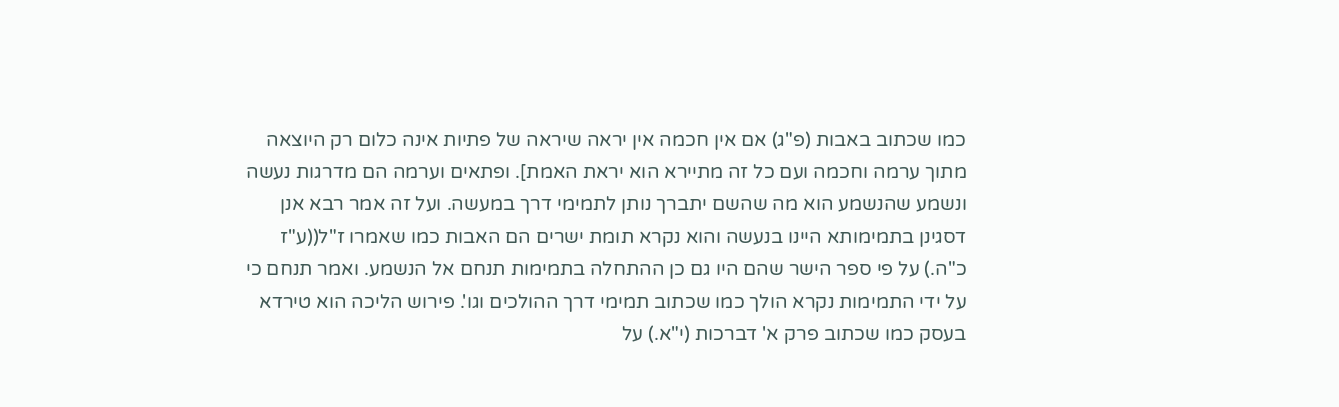כמו שכתוב באבות (פ"ג) אם אין חכמה אין יראה שיראה של פתיות אינה כלום רק היוצאה מתוך ערמה וחכמה ועם כל זה מתיירא הוא יראת האמת]. ופתאים וערמה הם מדרגות נעשה ונשמע שהנשמע הוא מה שהשם יתברך נותן לתמימי דרך במעשה. ועל זה אמר רבא אנן דסגינן בתמימותא היינו בנעשה והוא נקרא תומת ישרים הם האבות כמו שאמרו ז"ל((ע"ז כ"ה.) על פי ספר הישר שהם היו גם כן ההתחלה בתמימות תנחם אל הנשמע. ואמר תנחם כי על ידי התמימות נקרא הולך כמו שכתוב תמימי דרך ההולכים וגו'. פירוש הליכה הוא טירדא בעסק כמו שכתוב פרק א' דברכות (י"א.) על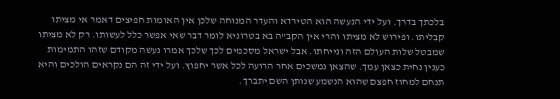בלכתך בדרך. ועל ידי הנעשה הוא הטירדא והעדר המנוחה שלכן אין האומות חפיצים דאמר אי מציתו קבליתו. ופירוש לא מציתו והרי אין הקב"ה בא בטרוניא לומר דבר שאי אפשר כלל לעשותו. רק לא מציתו שמבטל שלות העולם הזה ונייחתו. אבל ישראל מסכמים לכך שלכך אמרו נעשה מקודם שזהו התמימות כענין נחית כצאן עמך. שהצאן נמשכים אחר הרועה לכל אשר יחפוץ. ועל ידי זה הם נקראים הולכים והיא תנחם למחוז חפצם שהוא הנשמע שנותן השם יתברך.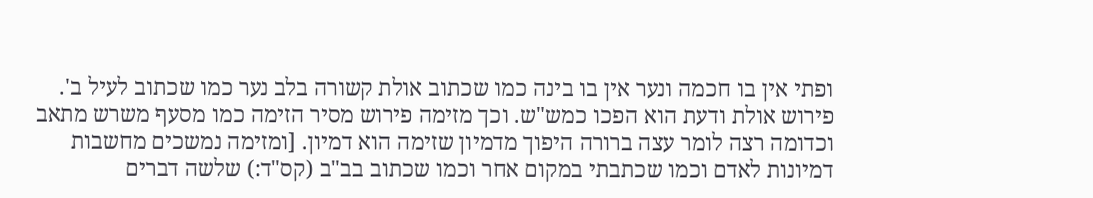ופתי אין בו חכמה ונער אין בו בינה כמו שכתוב אולת קשורה בלב נער כמו שכתוב לעיל ב'. פירוש אולת ודעת הוא הפכו כמש"ש. וכך מזימה פירוש מסיר הזימה כמו מסעף משרש מתאב וכדומה רצה לומר עצה ברורה היפוך מדמיון שזימה הוא דמיון. [ומזימה נמשכים מחשבות דמיונות לאדם וכמו שכתבתי במקום אחר וכמו שכתוב בב"ב (קס"ד:) שלשה דברים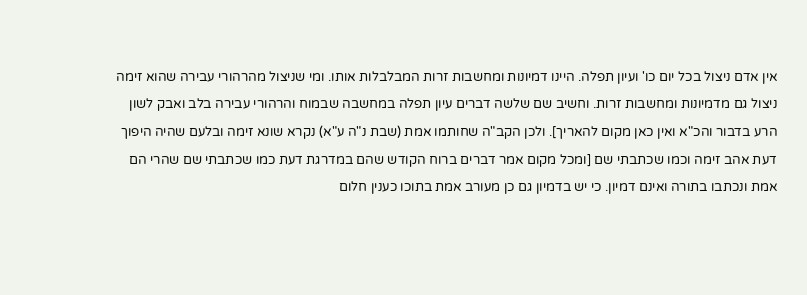אין אדם ניצול בכל יום כו' ועיון תפלה. היינו דמיונות ומחשבות זרות המבלבלות אותו. ומי שניצול מהרהורי עבירה שהוא זימה ניצול גם מדמיונות ומחשבות זרות. וחשיב שם שלשה דברים עיון תפלה במחשבה שבמוח והרהורי עבירה בלב ואבק לשון הרע בדבור והכ"א ואין כאן מקום להאריך]. ולכן הקב"ה שחותמו אמת (שבת נ"ה ע"א) נקרא שונא זימה ובלעם שהיה היפוך דעת אהב זימה וכמו שכתבתי שם [ומכל מקום אמר דברים ברוח הקודש שהם במדרגת דעת כמו שכתבתי שם שהרי הם אמת ונכתבו בתורה ואינם דמיון. כי יש בדמיון גם כן מעורב אמת בתוכו כענין חלום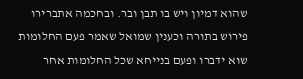שהוא דמיון ויש בו תבן ובר. ובחכמה אתברירו פירוש בתורה וכענין שמואל שאמר פעם החלומות שוא ידברו ופעם בנייחא שכל החלומות אחר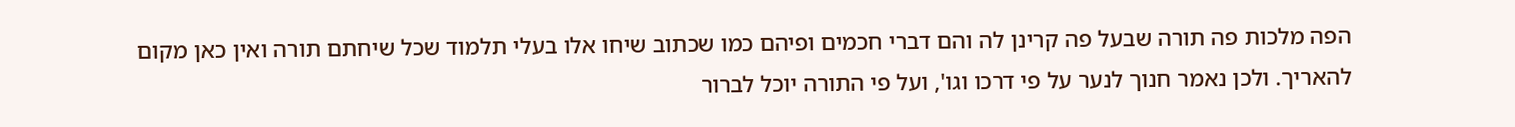הפה מלכות פה תורה שבעל פה קרינן לה והם דברי חכמים ופיהם כמו שכתוב שיחו אלו בעלי תלמוד שכל שיחתם תורה ואין כאן מקום להאריך. ולכן נאמר חנוך לנער על פי דרכו וגו', ועל פי התורה יוכל לברור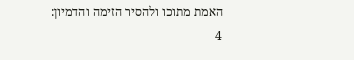האמת מתוכו ולהסיר הזימה והדמיון:
4